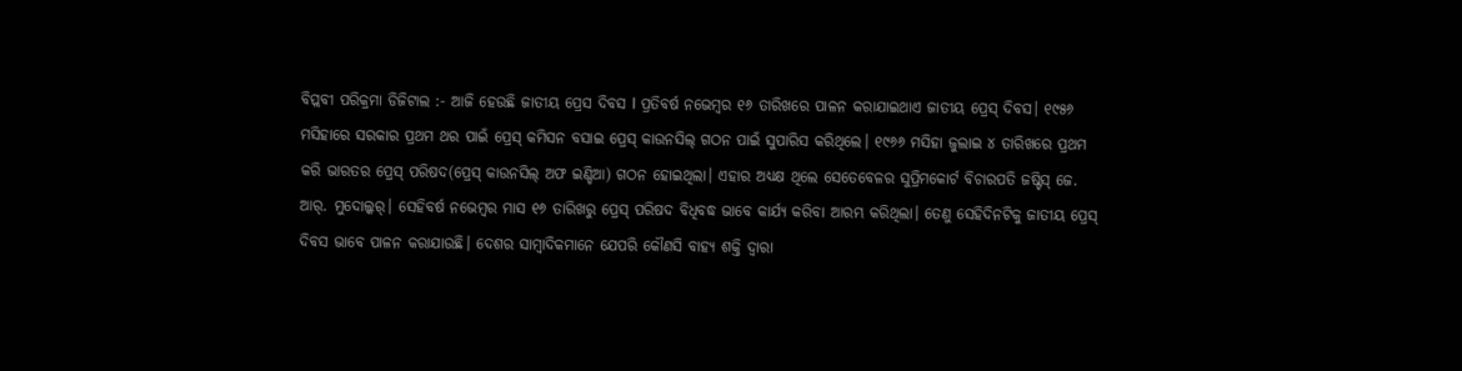ବିପ୍ଲବୀ ପରିକ୍ରମା ଡିଜିଟାଲ :- ଆଜି ହେଉଛି ଜାତୀୟ ପ୍ରେସ ଦିବସ l ପ୍ରତିବର୍ଷ ନଭେମ୍ବର ୧୬ ତାରିଖରେ ପାଳନ କରାଯାଇଥାଏ ଜାତୀୟ ପ୍ରେସ୍ ଦିବସ। ୧୯୫୬ ମସିହାରେ ସରକାର ପ୍ରଥମ ଥର ପାଇଁ ପ୍ରେସ୍ କମିସନ ବସାଇ ପ୍ରେସ୍ କାଉନସିଲ୍ ଗଠନ ପାଇଁ ସୁପାରିସ କରିଥିଲେ। ୧୯୬୬ ମସିହା ଜୁଲାଇ ୪ ତାରିଖରେ ପ୍ରଥମ କରି ଭାରତର ପ୍ରେସ୍ ପରିଷଦ(ପ୍ରେସ୍ କାଉନସିଲ୍ ଅଫ ଇଣ୍ଡିଆ) ଗଠନ ହୋଇଥିଲା। ଏହାର ଅଧ୍ୟକ୍ଷ ଥିଲେ ସେତେବେଳର ସୁପ୍ରିମକୋର୍ଟ ବିଚାରପତି ଜଷ୍ଟିସ୍ ଜେ. ଆର୍. ମୁଦୋଲ୍କର୍। ସେହିବର୍ଷ ନଭେମ୍ବର ମାସ ୧୬ ତାରିଖରୁ ପ୍ରେସ୍ ପରିଷଦ ବିଧିବଦ୍ଧ ଭାବେ କାର୍ଯ୍ୟ କରିବା ଆରମ୍ଭ କରିଥିଲା। ତେଣୁ ସେହିଦିନଟିକୁ ଜାତୀୟ ପ୍ରେସ୍ ଦିବସ ଭାବେ ପାଳନ କରାଯାଉଛି। ଦେଶର ସାମ୍ବାଦିକମାନେ ଯେପରି କୌଣସି ବାହ୍ୟ ଶକ୍ତି ଦ୍ବାରା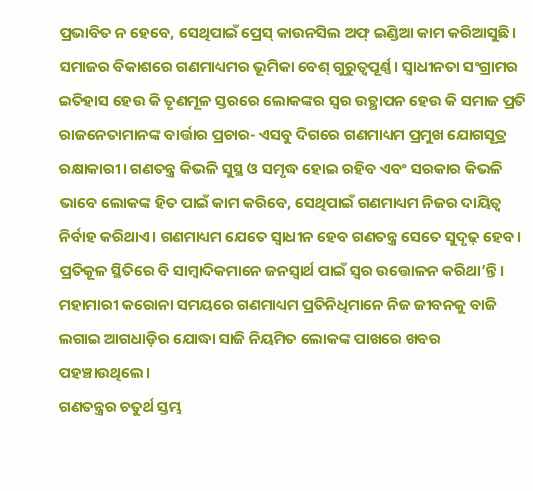ପ୍ରଭାବିତ ନ ହେବେ, ସେଥିପାଇଁ ପ୍ରେସ୍ କାଉନସିଲ ଅଫ୍ ଇଣ୍ଡିଆ କାମ କରିଆସୁଛି।
ସମାଜର ବିକାଶରେ ଗଣମାଧ୍ୟମର ଭୂମିକା ବେଶ୍ ଗୁରୁତ୍ବପୂର୍ଣ୍ଣ। ସ୍ବାଧୀନତା ସଂଗ୍ରାମର ଇତିହାସ ହେଉ କି ତୃଣମୂଳ ସ୍ତରରେ ଲୋକଙ୍କର ସ୍ବର ଉତ୍ଥାପନ ହେଉ କି ସମାଜ ପ୍ରତି ରାଜନେତାମାନଙ୍କ ବାର୍ତ୍ତାର ପ୍ରଚାର- ଏସବୁ ଦିଗରେ ଗଣମାଧ୍ୟମ ପ୍ରମୁଖ ଯୋଗସୂତ୍ର ରକ୍ଷାକାରୀ। ଗଣତନ୍ତ୍ର କିଭଳି ସୁସ୍ଥ ଓ ସମୃଦ୍ଧ ହୋଇ ରହିବ ଏବଂ ସରକାର କିଭଳି ଭାବେ ଲୋକଙ୍କ ହିତ ପାଇଁ କାମ କରିବେ, ସେଥିପାଇଁ ଗଣମାଧ୍ୟମ ନିଜର ଦାୟିତ୍ବ ନିର୍ବାହ କରିଥାଏ। ଗଣମାଧ୍ୟମ ଯେତେ ସ୍ୱାଧୀନ ହେବ ଗଣତନ୍ତ୍ର ସେତେ ସୁଦୃଢ଼ ହେବ। ପ୍ରତିକୂଳ ସ୍ଥିତିରେ ବି ସାମ୍ବାଦିକମାନେ ଜନସ୍ବାର୍ଥ ପାଇଁ ସ୍ବର ଉତ୍ତୋଳନ କରିଥା’ନ୍ତି। ମହାମାରୀ କରୋନା ସମୟରେ ଗଣମାଧ୍ୟମ ପ୍ରତିନିଧିମାନେ ନିଜ ଜୀବନକୁ ବାଜି ଲଗାଇ ଆଗଧାଡ଼ିର ଯୋଦ୍ଧା ସାଜି ନିୟମିତ ଲୋକଙ୍କ ପାଖରେ ଖବର ପହଞ୍ଚାଉଥିଲେ।
ଗଣତନ୍ତ୍ରର ଚତୁର୍ଥ ସ୍ତମ୍ଭ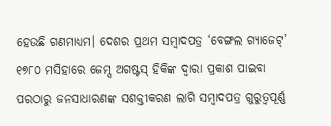ହେଉଛି ଗଣମାଧ୍ୟମ। ଦେଶର ପ୍ରଥମ ସମ୍ବାଦପତ୍ର ‘ବେଙ୍ଗଲ ଗ୍ୟାଜେଟ୍’ ୧୭୮୦ ମସିହାରେ ଜେମ୍ସ ଅଗଷ୍ଟସ୍ ହିକିଙ୍କ ଦ୍ୱାରା ପ୍ରକାଶ ପାଇବା ପରଠାରୁ ଜନସାଧାରଣଙ୍କ ସଶକ୍ତୀକରଣ ଲାଗି ସମ୍ବାଦପତ୍ର ଗୁରୁତ୍ୱପୂର୍ଣ୍ଣ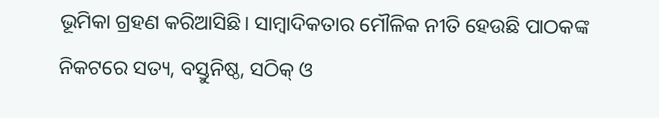ଭୂମିକା ଗ୍ରହଣ କରିଆସିଛି। ସାମ୍ବାଦିକତାର ମୌଳିକ ନୀତି ହେଉଛି ପାଠକଙ୍କ ନିକଟରେ ସତ୍ୟ, ବସ୍ତୁନିଷ୍ଠ, ସଠିକ୍ ଓ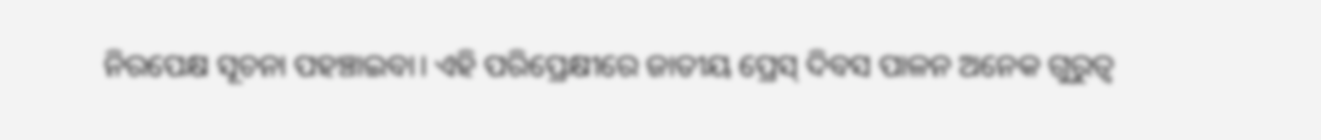ନିରପେକ୍ଷ ସୂଚନା ପହଞ୍ଚାଇବା। ଏହି ପରିପ୍ରେକ୍ଷୀରେ ଜାତୀୟ ପ୍ରେସ୍ ଦିବସ ପାଳନ ଅନେକ ଗୁରୁତ୍ବ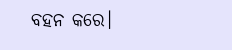ବହନ କରେ।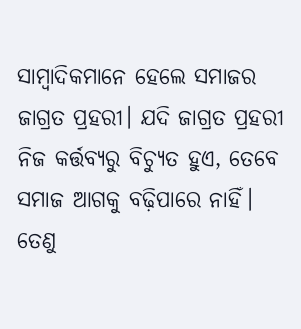ସାମ୍ବାଦିକମାନେ ହେଲେ ସମାଜର ଜାଗ୍ରତ ପ୍ରହରୀ। ଯଦି ଜାଗ୍ରତ ପ୍ରହରୀ ନିଜ କର୍ତ୍ତବ୍ୟରୁ ବିଚ୍ୟୁତ ହୁଏ, ତେବେ ସମାଜ ଆଗକୁ ବଢ଼ିପାରେ ନାହିଁ। ତେଣୁ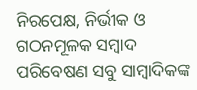ନିରପେକ୍ଷ, ନିର୍ଭୀକ ଓ ଗଠନମୂଳକ ସମ୍ବାଦ ପରିବେଷଣ ସବୁ ସାମ୍ବାଦିକଙ୍କ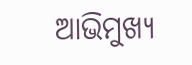ଆଭିମୁଖ୍ୟ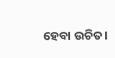ହେବା ଉଚିତ।